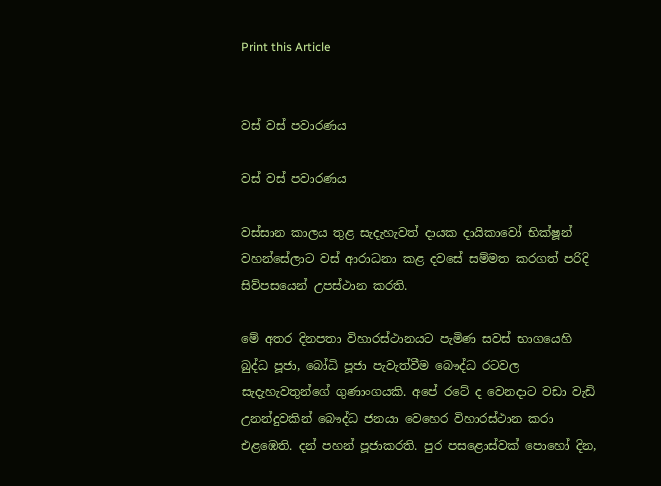Print this Article


වස් වස් පවාරණය

වස් වස් පවාරණය

වස්සාන කාලය තුළ සැදැහැවත් දායක දායිකාවෝ භික්ෂූන් වහන්සේලාට වස් ආරාධනා කළ දවසේ සම්මත කරගත් පරිදි සිව්පසයෙන් උපස්ථාන කරති.

මේ අතර දිනපතා විහාරස්ථානයට පැමිණ සවස් භාගයෙහි බුද්ධ පූජා, බෝධි පූජා පැවැත්වීම බෞද්ධ රටවල සැදැහැවතුන්ගේ ගුණාංගයකි. අපේ රටේ ද වෙනදාට වඩා වැඩි උනන්දුවකින් බෞද්ධ ජනයා වෙහෙර විහාරස්ථාන කරා එළඹෙති. දන් පහන් පූජාකරති. පුර පසළොස්වක් පොහෝ දින,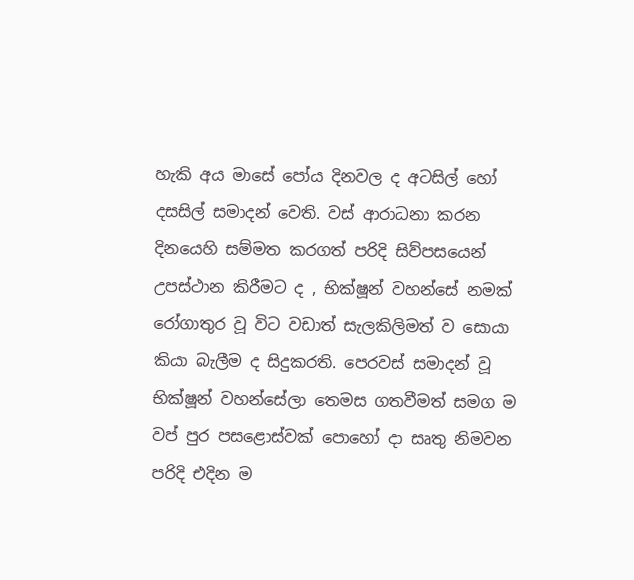හැකි අය මාසේ පෝය දිනවල ද අටසිල් හෝ දසසිල් සමාදන් වෙති. වස් ආරාධනා කරන දිනයෙහි සම්මත කරගත් පරිදි සිව්පසයෙන් උපස්ථාන කිරීමට ද , භික්ෂූන් වහන්සේ නමක් රෝගාතුර වූ විට වඩාත් සැලකිලිමත් ව සොයා කියා බැලීම ද සිදුකරති. පෙරවස් සමාදන් වූ භික්ෂූන් වහන්සේලා තෙමස ගතවීමත් සමග ම වප් පුර පසළොස්වක් පොහෝ දා සෘතු නිමවන පරිදි එදින ම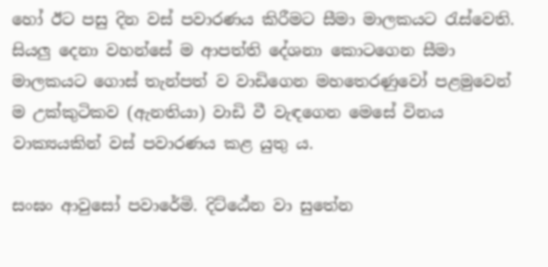හෝ ඊට පසු දින වස් පවාරණය කිරීමට සීමා මාලකයට රැස්වෙති. සියලු දෙනා වහන්සේ ම ආපත්ති දේශනා කොටගෙන සීමා මාලකයට ගොස් තැන්පත් ව වාඩිගෙන මහතෙරණුවෝ පළමුවෙන් ම උක්කුටිකව (ඇනතියා) වාඩි වී වැඳගෙන මෙසේ විනය වාක්‍යයකින් වස් පවාරණය කළ යුතු ය.

සංඝං ආවුසෝ පවාරේමි. දිට්ඨේන වා සුතේන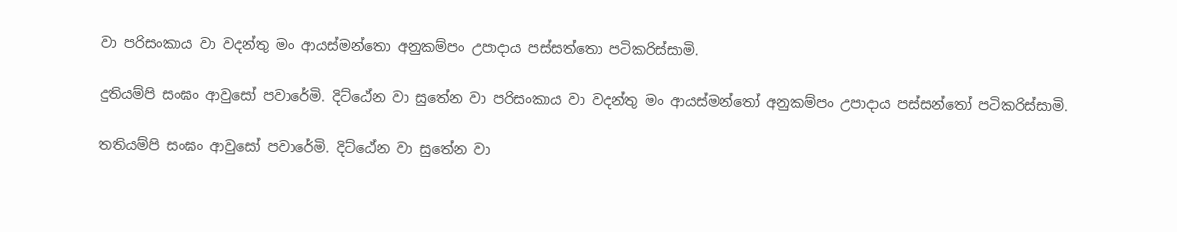වා පරිසංකාය වා වදන්තු මං ආයස්මන්තො අනුකම්පං උපාදාය පස්සත්තො පටිකරිස්සාමි.

දුතියම්පි සංඝං ආවුසෝ පවාරේමි. දිට්ඨේන වා සුතේන වා පරිසංකාය වා වදන්තු මං ආයස්මන්තෝ අනුකම්පං උපාදාය පස්සන්තෝ පටිකරිස්සාමි.

තතියම්පි සංඝං ආවුසෝ පවාරේමි. දිට්ඨේන වා සුතේන වා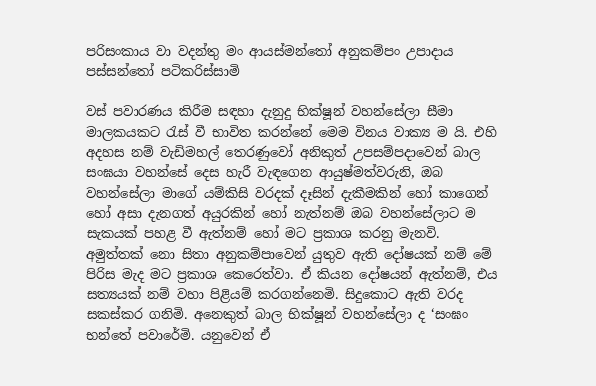පරිසංකාය වා වදන්තු මං ආයස්මන්තෝ අනුකම්පං උපාදාය පස්සන්තෝ පටිකරිස්සාමි

වස් පවාරණය කිරීම සඳහා දැනුදු භික්ෂූන් වහන්සේලා සීමා මාලකයකට රැස් වී භාවිත කරන්නේ මෙම විනය වාක්‍ය ම යි. එහි අදහස නම් වැඩිමහල් තෙරණුවෝ අනිකුත් උපසම්පදාවෙන් බාල සංඝයා වහන්සේ දෙස හැරී වැඳගෙන ආයුෂ්මත්වරුනි, ඔබ වහන්සේලා මාගේ යම්කිසි වරදක් දෑසින් දැකීමකින් හෝ කාගෙන් හෝ අසා දැනගත් අයුරකින් හෝ නැත්නම් ඔබ වහන්සේලාට ම සැකයක් පහළ වී ඇත්නම් හෝ මට ප්‍රකාශ කරනු මැනවි. අමුත්තක් නො සිතා අනුකම්පාවෙන් යුතුව ඇති දෝෂයක් නම් මේ පිරිස මැද මට ප්‍රකාශ කෙරෙත්වා. ඒ කියන දෝෂයන් ඇත්නම්, එය සත්‍යයක් නම් වහා පිළියම් කරගන්නෙමි. සිදුකොට ඇති වරද සකස්කර ගනිමි. අනෙකුත් බාල භික්ෂූන් වහන්සේලා ද ‘සංඝං භන්තේ පවාරේමි. යනුවෙන් ඒ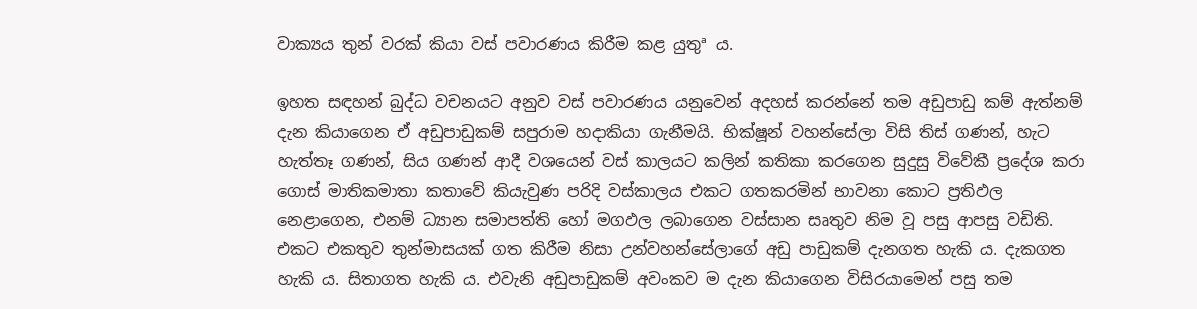වාක්‍යය තුන් වරක් කියා වස් පවාරණය කිරීම කළ යුතුª ය.

ඉහත සඳහන් බුද්ධ වචනයට අනුව වස් පවාරණය යනුවෙන් අදහස් කරන්නේ තම අඩුපාඩු කම් ඇත්නම් දැන කියාගෙන ඒ අඩුපාඩුකම් සපුරාම හදාකියා ගැනීමයි. භික්ෂූන් වහන්සේලා විසි තිස් ගණන්, හැට හැත්තෑ ගණන්, සිය ගණන් ආදී වශයෙන් වස් කාලයට කලින් කතිකා කරගෙන සුදුසු විවේකී ප්‍රදේශ කරා ගොස් මාතිකමාතා කතාවේ කියැවුණ පරිදි වස්කාලය එකට ගතකරමින් භාවනා කොට ප්‍රතිඵල නෙළාගෙන, එනම් ධ්‍යාන සමාපත්ති හෝ මගඵල ලබාගෙන වස්සාන සෘතුව නිම වූ පසු ආපසු වඩිති. එකට එකතුව තුන්මාසයක් ගත කිරීම නිසා උන්වහන්සේලාගේ අඩු පාඩුකම් දැනගත හැකි ය. දැකගත හැකි ය. සිතාගත හැකි ය. එවැනි අඩුපාඩුකම් අවංකව ම දැන කියාගෙන විසිරයාමෙන් පසු තම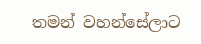තමන් වහන්සේලාට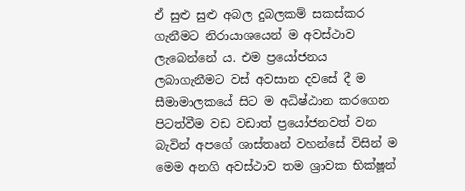ඒ සුළු සුළු අබල දුබලකම් සකස්කර ගැනීමට නිරායාශයෙන් ම අවස්ථාව ලැබෙන්නේ ය. එම ප්‍රයෝජනය ලබාගැනීමට වස් අවසාන දවසේ දී ම සීමාමාලකයේ සිට ම අධිෂ්ඨාන කරගෙන පිටත්වීම වඩ වඩාත් ප්‍රයෝජනවත් වන බැවින් අපගේ ශාස්තෘන් වහන්සේ විසින් ම මෙම අනගි අවස්ථාව තම ශ්‍රාවක භික්ෂූන්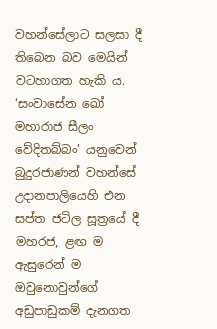වහන්සේලාට සලසා දී තිබෙන බව මෙයින් වටහාගත හැකි ය. ‘සංවාසේන ඛෝ මහාරාජ සීලං වේදිතබ්බං’ යනුවෙන් බුදුරජාණන් වහන්සේ උදානපාලියෙහි එන සප්ත ජටිල සූත්‍රයේ දී මහරජ, ළඟ ම ඇසුරෙන් ම ඔවුනොවුන්ගේ අඩුපාඩුකම් දැනගත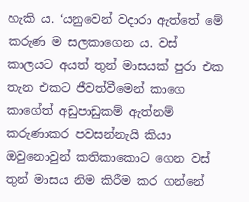හැකි ය. ‘යනුවෙන් වදාරා ඇත්තේ මේ කරුණ ම සලකාගෙන ය. වස් කාලයට අයත් තුන් මාසයක් පුරා එක තැන එකට ජීවත්වීමෙන් කාගෙ කාගේත් අඩුපාඩුකම් ඇත්නම් කරුණාකර පවසන්නැයි කියා ඔවුනොවුන් කතිකාකොට ගෙන වස් තුන් මාසය නිම කිරීම කර ගන්නේ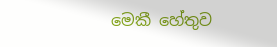මෙකී හේතුව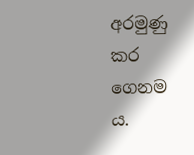අරමුණු කර ගෙනම ය.